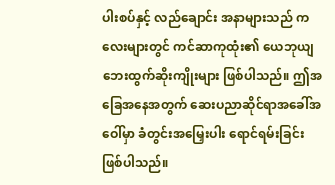ပါးစပ်နှင့် လည်ချောင်း အနာများသည် ကလေးများတွင် ကင်ဆာကုထုံး၏ ယေဘုယျ ဘေးထွက်ဆိုးကျိုးများ ဖြစ်ပါသည်။ ဤအခြေအနေအတွက် ဆေးပညာဆိုင်ရာအခေါ်အဝေါ်မှာ ခံတွင်းအမြှေးပါး ရောင်ရမ်းခြင်းဖြစ်ပါသည်။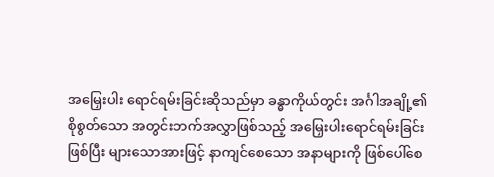အမြှေးပါး ရောင်ရမ်းခြင်းဆိုသည်မှာ ခန္ဓာကိုယ်တွင်း အင်္ဂါအချို့၏ စိုစွတ်သော အတွင်းဘက်အလွှာဖြစ်သည့် အမြှေးပါးရောင်ရမ်းခြင်းဖြစ်ပြီး များသောအားဖြင့် နာကျင်စေသော အနာများကို ဖြစ်ပေါ်စေ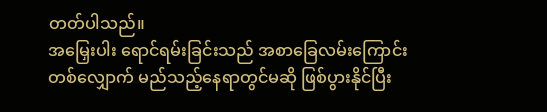တတ်ပါသည်။
အမြှေးပါး ရောင်ရမ်းခြင်းသည် အစာခြေလမ်းကြောင်း တစ်လျှောက် မည်သည့်နေရာတွင်မဆို ဖြစ်ပွားနိုင်ပြီး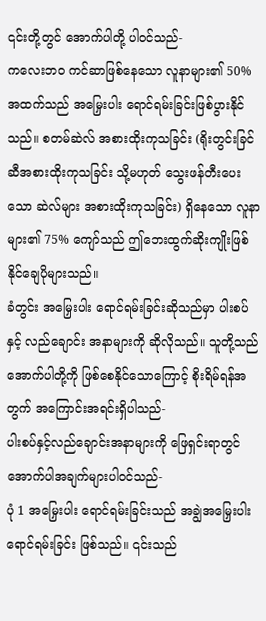၎င်းတို့တွင် အောက်ပါတို့ ပါဝင်သည်-
ကလေးဘဝ ကင်ဆာဖြစ်နေသော လူနာများ၏ 50% အထက်သည် အမြှေးပါး ရောင်ရမ်းခြင်းဖြစ်ပွားနိုင်သည်။ စတမ်ဆဲလ် အစားထိုးကုသခြင်း (ရိုးတွင်းခြင်ဆီအစားထိုးကုသခြင်း သို့မဟုတ် သွေးဖန်တီးပေးသော ဆဲလ်များ အစားထိုးကုသခြင်း) ရှိနေသော လူနာများ၏ 75% ကျော်သည် ဤဘေးထွက်ဆိုးကျိုးဖြစ်နိုင်ချေပိုများသည်။
ခံတွင်း အမြှေးပါး ရောင်ရမ်းခြင်းဆိုသည်မှာ ပါးစပ်နှင့် လည်ချောင်း အနာများကို ဆိုလိုသည်။ သူတို့သည် အောက်ပါတို့ကို ဖြစ်စေနိုင်သောကြောင့် စိုးရိမ်ရန်အတွက် အကြောင်းအရင်းရှိပါသည်-
ပါးစပ်နှင့်လည်ချောင်းအနာများကို ဖြေရှင်းရာတွင်အောက်ပါအချက်များပါဝင်သည်-
ပုံ 1 အမြှေးပါး ရောင်ရမ်းခြင်းသည် အချွဲအမြှေးပါး ရောင်ရမ်းခြင်း ဖြစ်သည်။ ၎င်းသည်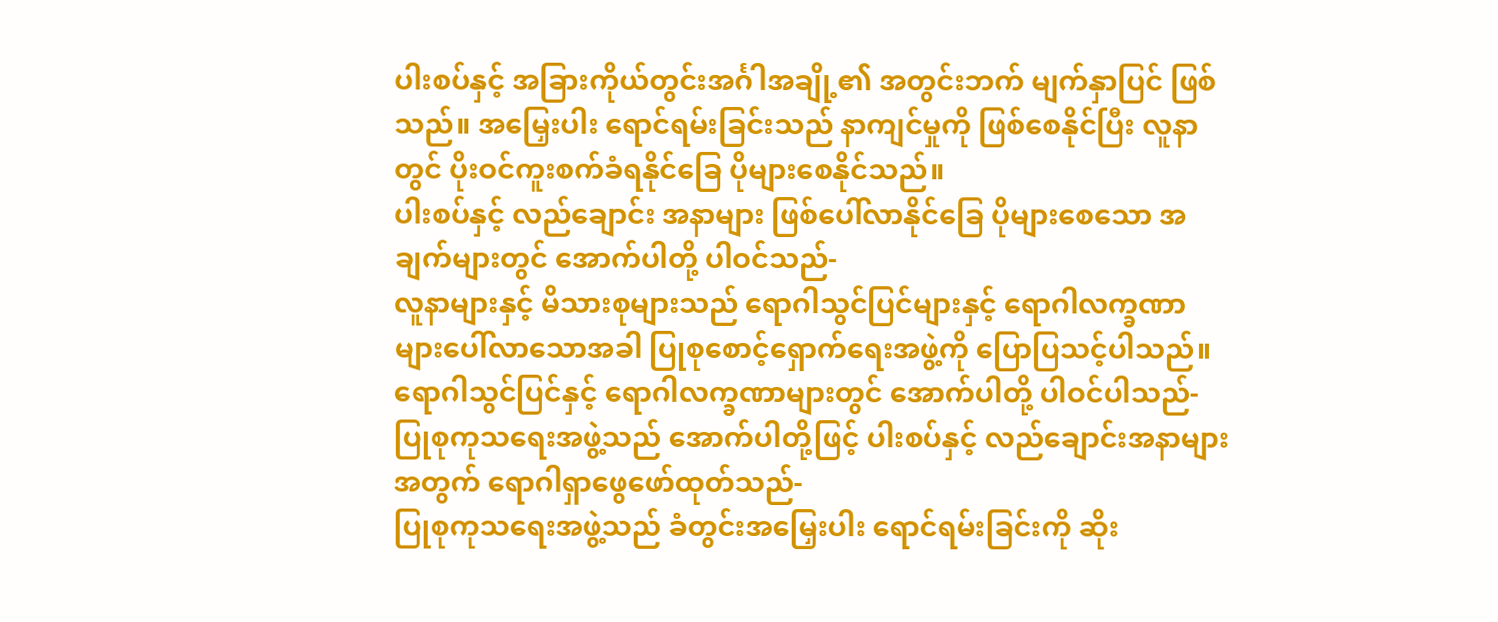ပါးစပ်နှင့် အခြားကိုယ်တွင်းအင်္ဂါအချို့၏ အတွင်းဘက် မျက်နှာပြင် ဖြစ်သည်။ အမြှေးပါး ရောင်ရမ်းခြင်းသည် နာကျင်မှုကို ဖြစ်စေနိုင်ပြီး လူနာတွင် ပိုးဝင်ကူးစက်ခံရနိုင်ခြေ ပိုများစေနိုင်သည်။
ပါးစပ်နှင့် လည်ချောင်း အနာများ ဖြစ်ပေါ်လာနိုင်ခြေ ပိုများစေသော အချက်များတွင် အောက်ပါတို့ ပါဝင်သည်-
လူနာများနှင့် မိသားစုများသည် ရောဂါသွင်ပြင်များနှင့် ရောဂါလက္ခဏာများပေါ်လာသောအခါ ပြုစုစောင့်ရှောက်ရေးအဖွဲ့ကို ပြောပြသင့်ပါသည်။
ရောဂါသွင်ပြင်နှင့် ရောဂါလက္ခဏာများတွင် အောက်ပါတို့ ပါဝင်ပါသည်-
ပြုစုကုသရေးအဖွဲ့သည် အောက်ပါတို့ဖြင့် ပါးစပ်နှင့် လည်ချောင်းအနာများအတွက် ရောဂါရှာဖွေဖော်ထုတ်သည်-
ပြုစုကုသရေးအဖွဲ့သည် ခံတွင်းအမြှေးပါး ရောင်ရမ်းခြင်းကို ဆိုး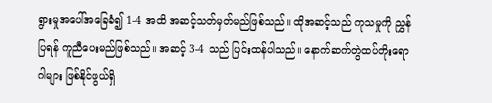ရွားမှုအပေါ်အခြေခံ၍ 1-4 အထိ အဆင့်သတ်မှတ်မည်ဖြစ်သည်။ ထိုအဆင့်သည် ကုသမှုကို ညွှန်ပြရန် ကူညီပေးမည်ဖြစ်သည်။ အဆင့် 3-4 သည် ပြင်းထန်ပါသည်။ နောက်ဆက်တွဲထပ်တိုးရောဂါများ ဖြစ်နိုင်ဖွယ်ရှိ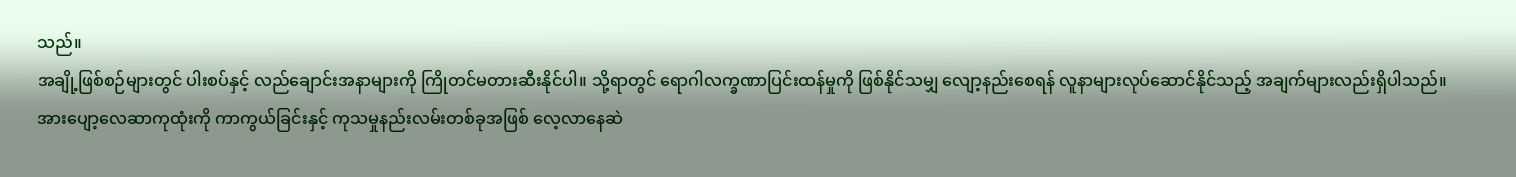သည်။
အချို့ဖြစ်စဉ်များတွင် ပါးစပ်နှင့် လည်ချောင်းအနာများကို ကြိုတင်မတားဆီးနိုင်ပါ။ သို့ရာတွင် ရောဂါလက္ခဏာပြင်းထန်မှုကို ဖြစ်နိုင်သမျှ လျော့နည်းစေရန် လူနာများလုပ်ဆောင်နိုင်သည့် အချက်များလည်းရှိပါသည်။
အားပျော့လေဆာကုထုံးကို ကာကွယ်ခြင်းနှင့် ကုသမှုနည်းလမ်းတစ်ခုအဖြစ် လေ့လာနေဆဲ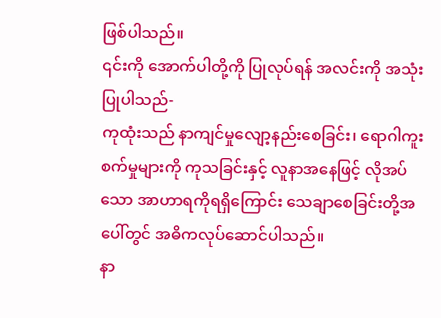ဖြစ်ပါသည်။
၎င်းကို အောက်ပါတို့ကို ပြုလုပ်ရန် အလင်းကို အသုံးပြုပါသည်-
ကုထုံးသည် နာကျင်မှုလျော့နည်းစေခြင်း၊ ရောဂါကူးစက်မှုများကို ကုသခြင်းနှင့် လူနာအနေဖြင့် လိုအပ်သော အာဟာရကိုရရှိကြောင်း သေချာစေခြင်းတို့အပေါ်တွင် အဓိကလုပ်ဆောင်ပါသည်။
နာ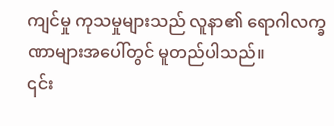ကျင်မှု ကုသမှုများသည် လူနာ၏ ရောဂါလက္ခဏာများအပေါ်တွင် မူတည်ပါသည်။
၎င်း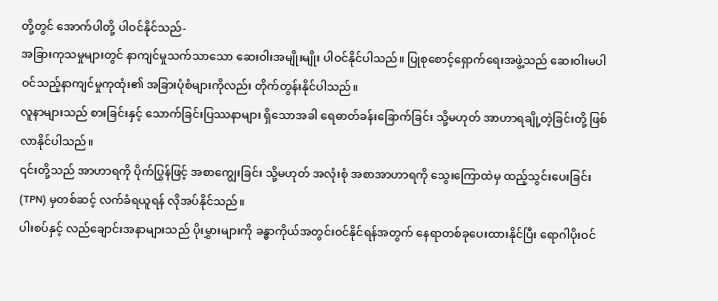တို့တွင် အောက်ပါတို့ ပါဝင်နိုင်သည်-
အခြားကုသမှုများတွင် နာကျင်မှုသက်သာသော ဆေးဝါးအမျိုးမျိုး ပါဝင်နိုင်ပါသည်။ ပြုစုစောင့်ရှောက်ရေးအဖွဲ့သည် ဆေးဝါးမပါဝင်သည့်နာကျင်မှုကုထုံး၏ အခြားပုံစံများကိုလည်း တိုက်တွန်းနိုင်ပါသည်။
လူနာများသည် စားခြင်းနှင့် သောက်ခြင်းပြဿနာများ ရှိသောအခါ ရေဓာတ်ခန်းခြောက်ခြင်း သို့မဟုတ် အာဟာရချို့တဲ့ခြင်းတို့ ဖြစ်လာနိုင်ပါသည်။
၎င်းတို့သည် အာဟာရကို ပိုက်ပြွန်ဖြင့် အစာကျွေးခြင်း သို့မဟုတ် အလုံးစုံ အစာအာဟာရကို သွေးကြောထဲမှ ထည့်သွင်းပေးခြင်း (TPN) မှတစ်ဆင့် လက်ခံရယူရန် လိုအပ်နိုင်သည်။
ပါးစပ်နှင့် လည်ချောင်းအနာများသည် ပိုးမွှားများကို ခန္ဓာကိုယ်အတွင်းဝင်နိုင်ရန်အတွက် နေရာတစ်ခုပေးထားနိုင်ပြီး ရောဂါပိုးဝင်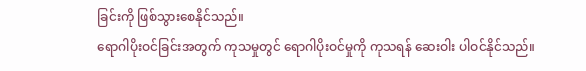ခြင်းကို ဖြစ်သွားစေနိုင်သည်။
ရောဂါပိုးဝင်ခြင်းအတွက် ကုသမှုတွင် ရောဂါပိုးဝင်မှုကို ကုသရန် ဆေးဝါး ပါဝင်နိုင်သည်။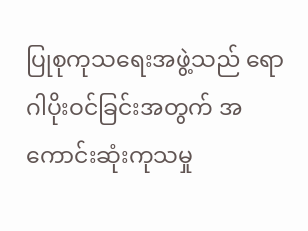ပြုစုကုသရေးအဖွဲ့သည် ရောဂါပိုးဝင်ခြင်းအတွက် အကောင်းဆုံးကုသမှု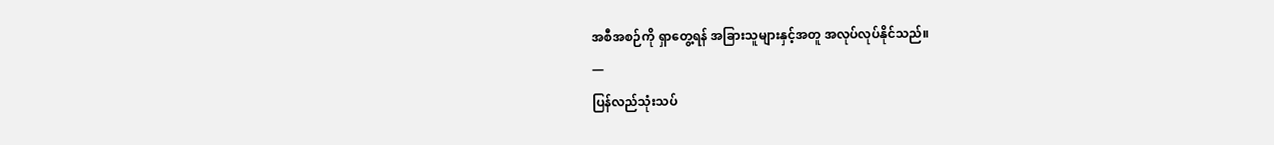အစီအစဉ်ကို ရှာတွေ့ရန် အခြားသူများနှင့်အတူ အလုပ်လုပ်နိုင်သည်။
—
ပြန်လည်သုံးသပ်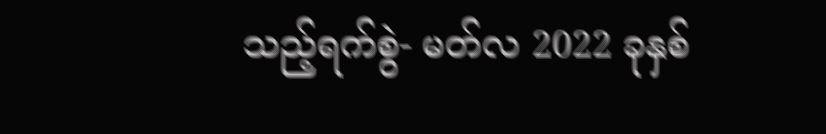သည့်ရက်စွဲ- မတ်လ 2022 ခုနှစ်